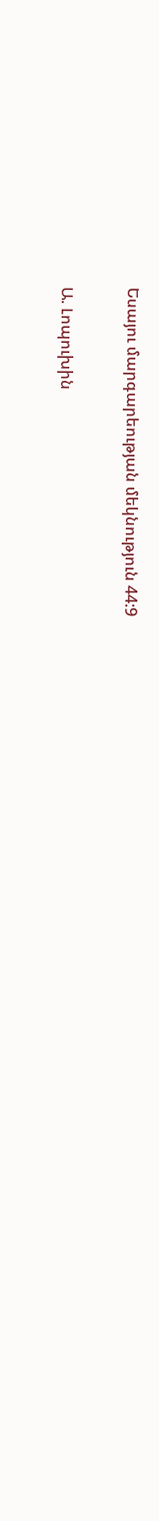Եսայու մարգարեության մեկնություն 44:9

Ա. Լոպուխին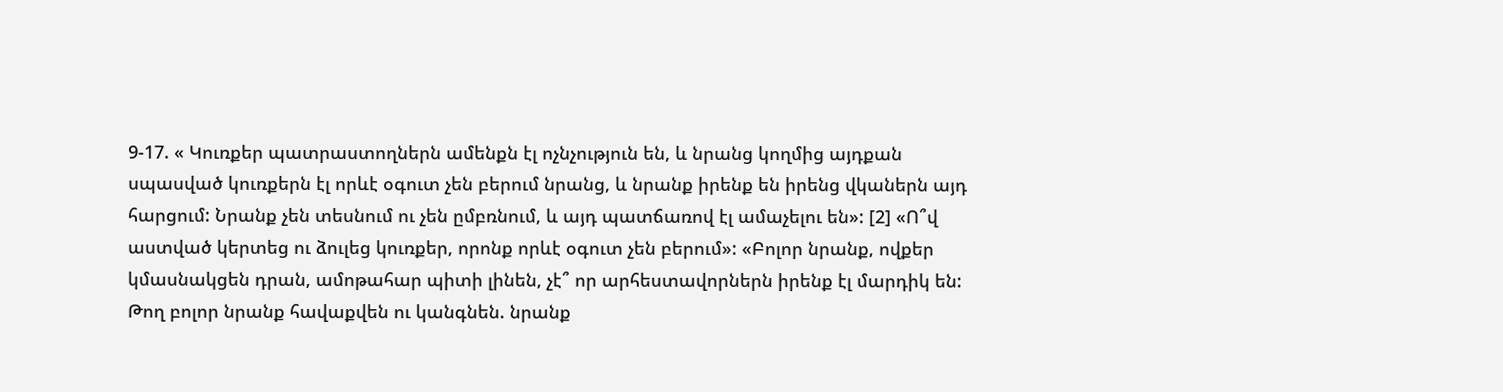9-17. « Կուռքեր պատրաստողներն ամենքն էլ ոչնչություն են, և նրանց կողմից այդքան սպասված կուռքերն էլ որևէ օգուտ չեն բերում նրանց, և նրանք իրենք են իրենց վկաներն այդ հարցում: Նրանք չեն տեսնում ու չեն ըմբռնում, և այդ պատճառով էլ ամաչելու են»: [2] «Ո՞վ աստված կերտեց ու ձուլեց կուռքեր, որոնք որևէ օգուտ չեն բերում»: «Բոլոր նրանք, ովքեր կմասնակցեն դրան, ամոթահար պիտի լինեն, չէ՞ որ արհեստավորներն իրենք էլ մարդիկ են: Թող բոլոր նրանք հավաքվեն ու կանգնեն. նրանք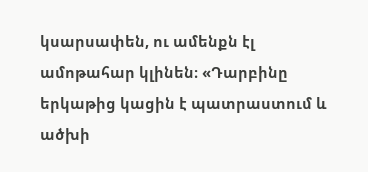կսարսափեն, ու ամենքն էլ ամոթահար կլինեն։ «Դարբինը երկաթից կացին է պատրաստում և ածխի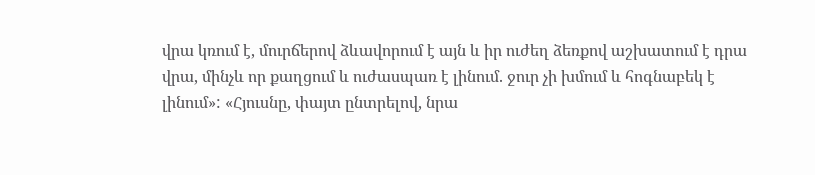վրա կռում է, մուրճերով ձևավորում է այն և իր ուժեղ ձեռքով աշխատում է դրա վրա, մինչև որ քաղցում և ուժասպառ է լինում. ջուր չի խմում և հոգնաբեկ է լինում»: «Հյուսնը, փայտ ընտրելով, նրա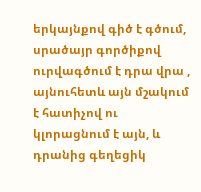երկայնքով գիծ է գծում, սրածայր գործիքով ուրվագծում է դրա վրա , այնուհետև այն մշակում է հատիչով ու կլորացնում է այն, և դրանից գեղեցիկ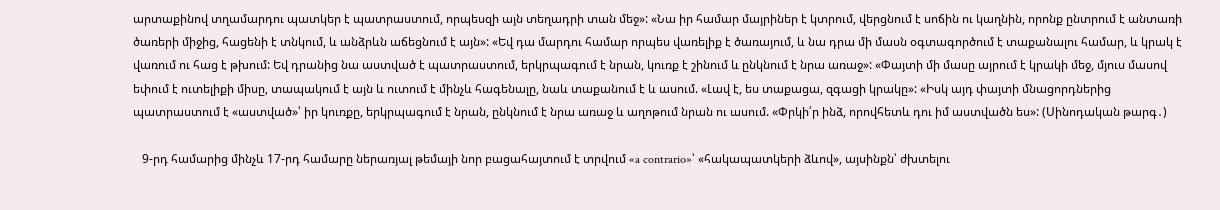արտաքինով տղամարդու պատկեր է պատրաստում, որպեսզի այն տեղադրի տան մեջ»: «Նա իր համար մայրիներ է կտրում, վերցնում է սոճին ու կաղնին, որոնք ընտրում է անտառի ծառերի միջից, հացենի է տնկում, և անձրևն աճեցնում է այն»: «Եվ դա մարդու համար որպես վառելիք է ծառայում, և նա դրա մի մասն օգտագործում է տաքանալու համար, և կրակ է վառում ու հաց է թխում: Եվ դրանից նա աստված է պատրաստում, երկրպագում է նրան, կուռք է շինում և ընկնում է նրա առաջ»: «Փայտի մի մասը այրում է կրակի մեջ, մյուս մասով եփում է ուտելիքի միսը, տապակում է այն և ուտում է մինչև հագենալը, նաև տաքանում է և ասում. «Լավ է, ես տաքացա, զգացի կրակը»: «Իսկ այդ փայտի մնացորդներից պատրաստում է «աստված»՝ իր կուռքը, երկրպագում է նրան, ընկնում է նրա առաջ և աղոթում նրան ու ասում. «Փրկի՛ր ինձ, որովհետև դու իմ աստվածն ես»: (Սինոդական թարգ․)

   9-րդ համարից մինչև 17-րդ համարը ներառյալ թեմայի նոր բացահայտում է տրվում «a contrario»՝ «հակապատկերի ձևով», այսինքն՝ ժխտելու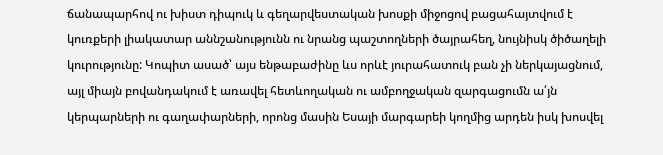ճանապարհով ու խիստ դիպուկ և գեղարվեստական խոսքի միջոցով բացահայտվում է կուռքերի լիակատար աննշանությունն ու նրանց պաշտողների ծայրահեղ, նույնիսկ ծիծաղելի կուրությունը: Կոպիտ ասած՝ այս ենթաբաժինը ևս որևէ յուրահատուկ բան չի ներկայացնում, այլ միայն բովանդակում է առավել հետևողական ու ամբողջական զարգացումն ա՛յն կերպարների ու գաղափարների, որոնց մասին Եսայի մարգարեի կողմից արդեն իսկ խոսվել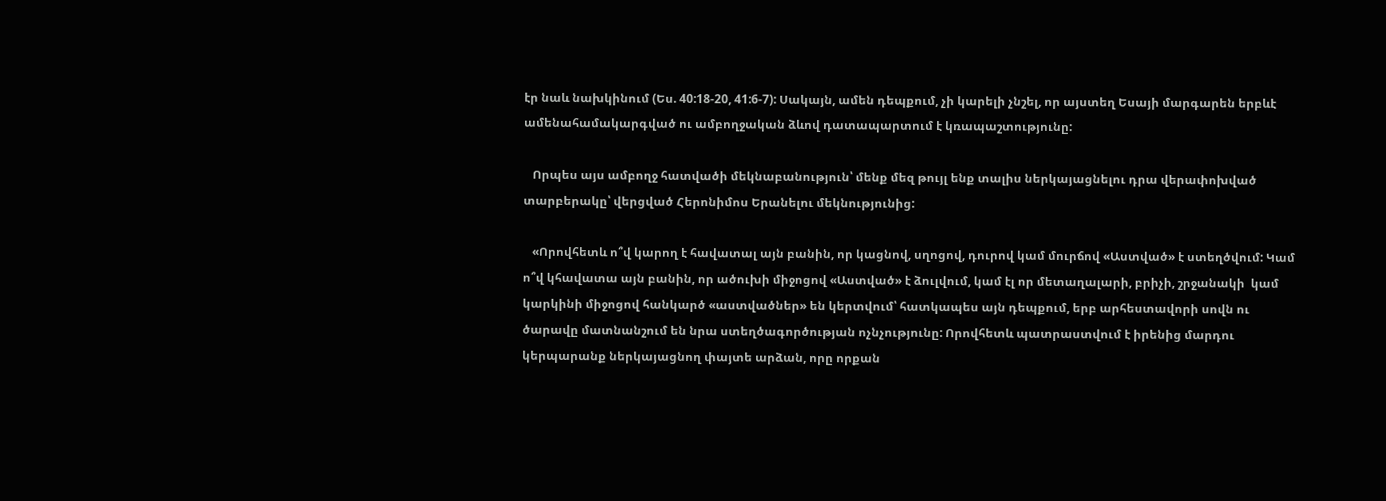էր նաև նախկինում (Ես. 40:18-20, 41:6-7): Սակայն, ամեն դեպքում, չի կարելի չնշել, որ այստեղ Եսայի մարգարեն երբևէ ամենահամակարգված ու ամբողջական ձևով դատապարտում է կռապաշտությունը:

   Որպես այս ամբողջ հատվածի մեկնաբանություն՝ մենք մեզ թույլ ենք տալիս ներկայացնելու դրա վերափոխված տարբերակը՝ վերցված Հերոնիմոս Երանելու մեկնությունից:

   «Որովհետև ո՞վ կարող է հավատալ այն բանին, որ կացնով, սղոցով, դուրով կամ մուրճով «Աստված» է ստեղծվում: Կամ ո՞վ կհավատա այն բանին, որ ածուխի միջոցով «Աստված» է ձուլվում, կամ էլ որ մետաղալարի, բրիչի, շրջանակի  կամ կարկինի միջոցով հանկարծ «աստվածներ» են կերտվում՝ հատկապես այն դեպքում, երբ արհեստավորի սովն ու ծարավը մատնանշում են նրա ստեղծագործության ոչնչությունը: Որովհետև պատրաստվում է իրենից մարդու կերպարանք ներկայացնող փայտե արձան, որը որքան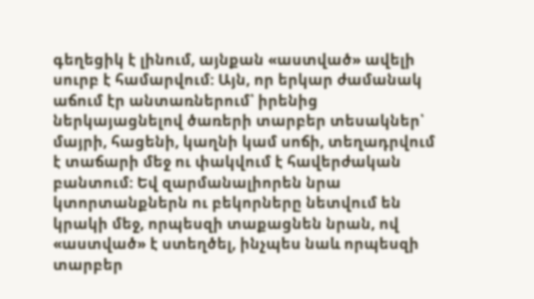գեղեցիկ է լինում, այնքան «աստված» ավելի սուրբ է համարվում: Այն, որ երկար ժամանակ աճում էր անտառներում՝ իրենից ներկայացնելով ծառերի տարբեր տեսակներ՝ մայրի, հացենի, կաղնի կամ սոճի, տեղադրվում է տաճարի մեջ ու փակվում է հավերժական բանտում: Եվ զարմանալիորեն նրա կտորտանքներն ու բեկորները նետվում են կրակի մեջ, որպեսզի տաքացնեն նրան, ով «աստված» է ստեղծել, ինչպես նաև որպեսզի տարբեր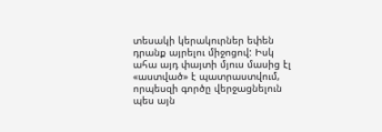տեսակի կերակուրներ եփեն դրանք այրելու միջոցով: Իսկ ահա այդ փայտի մյուս մասից էլ «աստված» է պատրաստվում, որպեսզի գործը վերջացնելուն պես այն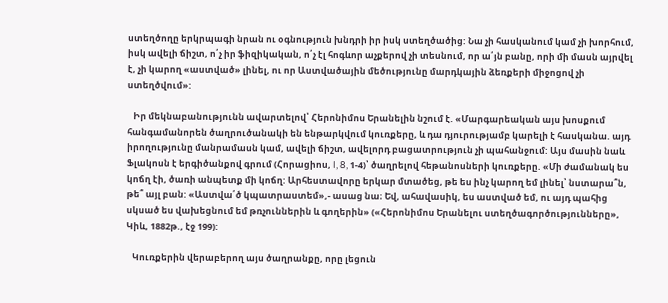ստեղծողը երկրպագի նրան ու օգնություն խնդրի իր իսկ ստեղծածից: Նա չի հասկանում կամ չի խորհում, իսկ ավելի ճիշտ, ո՛չ իր ֆիզիկական, ո՛չ էլ հոգևոր աչքերով չի տեսնում, որ ա՛յն բանը, որի մի մասն այրվել է, չի կարող «աստված» լինել, ու որ Աստվածային մեծությունը մարդկային ձեռքերի միջոցով չի ստեղծվում»:

   Իր մեկնաբանությունն ավարտելով՝ Հերոնիմոս Երանելին նշում է. «Մարգարեական այս խոսքում հանգամանորեն ծաղրուծանակի են ենթարկվում կուռքերը, և դա դյուրությամբ կարելի է հասկանա. այդ իրողությունը մանրամասն կամ, ավելի ճիշտ, ավելորդ բացատրություն չի պահանջում: Այս մասին նաև Ֆլակոսն է երգիծանքով գրում (Հորացիոս, I, 8, 1-4)՝ ծաղրելով հեթանոսների կուռքերը. «Մի ժամանակ ես կոճղ էի, ծառի անպետք մի կոճղ: Արհեստավորը երկար մտածեց, թե ես ինչ կարող եմ լինել՝ նստարա՞ն, թե՞ այլ բան: «Աստվա՛ծ կպատրաստեմ»,- ասաց նա։ Եվ, ահավասիկ, ես աստված եմ, ու այդ պահից սկսած ես վախեցնում եմ թռչուններին և գողերին» («Հերոնիմոս Երանելու ստեղծագործությունները», Կիև, 1882թ., էջ 199):

   Կուռքերին վերաբերող այս ծաղրանքը, որը լեցուն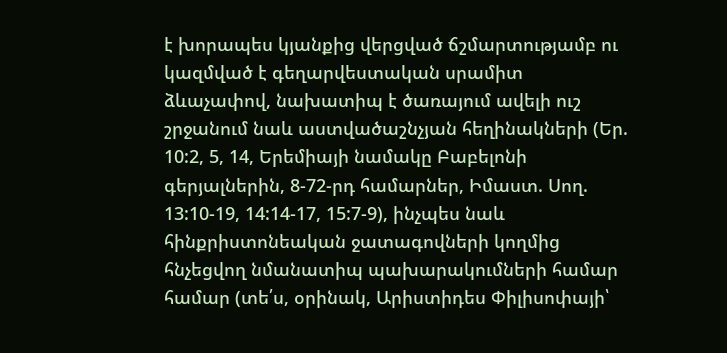է խորապես կյանքից վերցված ճշմարտությամբ ու կազմված է գեղարվեստական սրամիտ ձևաչափով, նախատիպ է ծառայում ավելի ուշ շրջանում նաև աստվածաշնչյան հեղինակների (Եր. 10:2, 5, 14, Երեմիայի նամակը Բաբելոնի գերյալներին, 8-72-րդ համարներ, Իմաստ. Սող. 13:10-19, 14:14-17, 15:7-9), ինչպես նաև հինքրիստոնեական ջատագովների կողմից հնչեցվող նմանատիպ պախարակումների համար համար (տե՛ս, օրինակ, Արիստիդես Փիլիսոփայի՝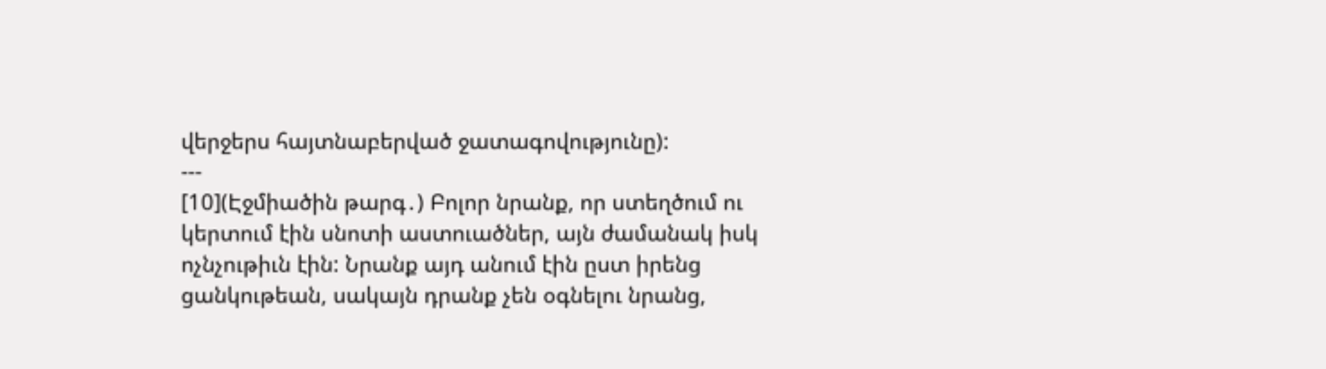վերջերս հայտնաբերված ջատագովությունը):
---
[10](Էջմիածին թարգ․) Բոլոր նրանք, որ ստեղծում ու կերտում էին սնոտի աստուածներ, այն ժամանակ իսկ ոչնչութիւն էին: Նրանք այդ անում էին ըստ իրենց ցանկութեան, սակայն դրանք չեն օգնելու նրանց,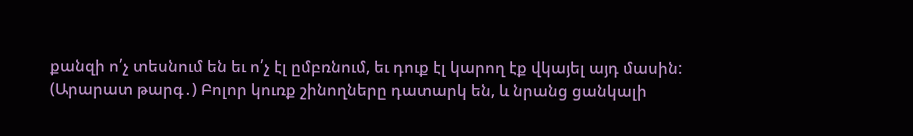քանզի ո՛չ տեսնում են եւ ո՛չ էլ ըմբռնում, եւ դուք էլ կարող էք վկայել այդ մասին:
(Արարատ թարգ․) Բոլոր կուռք շինողները դատարկ են, և նրանց ցանկալի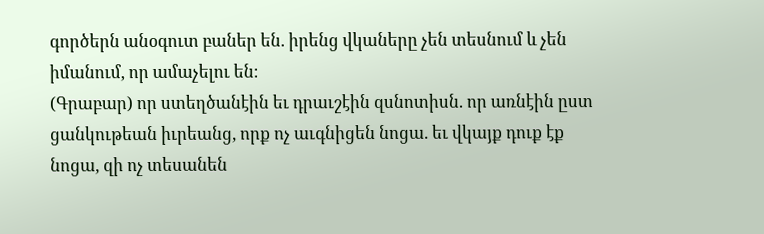գործերն անօգուտ բաներ են. իրենց վկաները չեն տեսնում և չեն իմանում, որ ամաչելու են։
(Գրաբար) որ ստեղծանէին եւ դրաւշէին զսնոտիսն. որ առնէին ըստ ցանկութեան իւրեանց, որք ոչ աւգնիցեն նոցա. եւ վկայք դուք էք նոցա, զի ոչ տեսանեն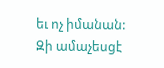եւ ոչ իմանան: Զի ամաչեսցէ